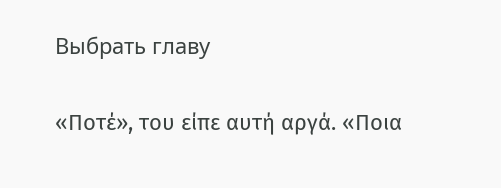Выбрать главу

«Ποτέ», του είπε αυτή αργά. «Ποια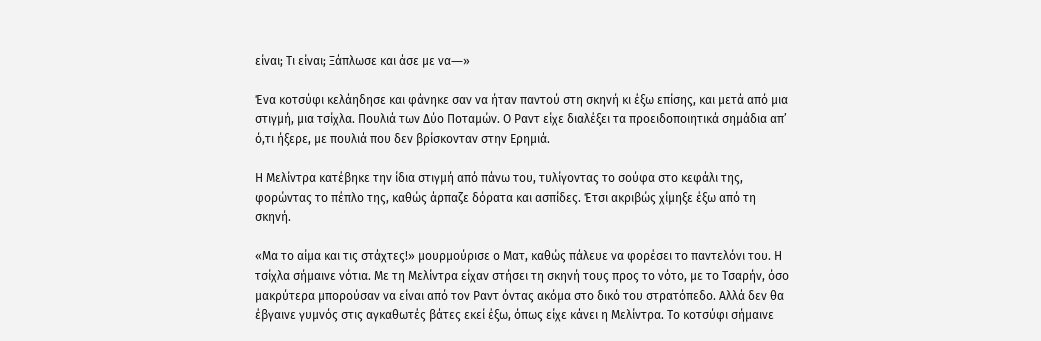είναι; Τι είναι; Ξάπλωσε και άσε με να―»

Ένα κοτσύφι κελάηδησε και φάνηκε σαν να ήταν παντού στη σκηνή κι έξω επίσης, και μετά από μια στιγμή, μια τσίχλα. Πουλιά των Δύο Ποταμών. Ο Ραντ είχε διαλέξει τα προειδοποιητικά σημάδια απ’ ό,τι ήξερε, με πουλιά που δεν βρίσκονταν στην Ερημιά.

Η Μελίντρα κατέβηκε την ίδια στιγμή από πάνω του, τυλίγοντας το σούφα στο κεφάλι της, φορώντας το πέπλο της, καθώς άρπαζε δόρατα και ασπίδες. Έτσι ακριβώς χίμηξε έξω από τη σκηνή.

«Μα το αίμα και τις στάχτες!» μουρμούρισε ο Ματ, καθώς πάλευε να φορέσει το παντελόνι του. Η τσίχλα σήμαινε νότια. Με τη Μελίντρα είχαν στήσει τη σκηνή τους προς το νότο, με το Τσαρήν, όσο μακρύτερα μπορούσαν να είναι από τον Ραντ όντας ακόμα στο δικό του στρατόπεδο. Αλλά δεν θα έβγαινε γυμνός στις αγκαθωτές βάτες εκεί έξω, όπως είχε κάνει η Μελίντρα. Το κοτσύφι σήμαινε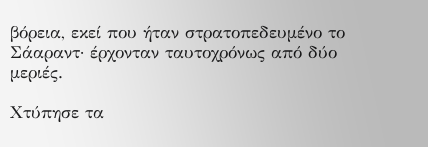βόρεια, εκεί που ήταν στρατοπεδευμένο το Σάαραντ· έρχονταν ταυτοχρόνως από δύο μεριές.

Χτύπησε τα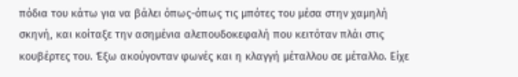πόδια του κάτω για να βάλει όπως-όπως τις μπότες του μέσα στην χαμηλή σκηνή, και κοίταξε την ασημένια αλεπουδοκεφαλή που κειτόταν πλάι στις κουβέρτες του. Έξω ακούγονταν φωνές και η κλαγγή μέταλλου σε μέταλλο. Είχε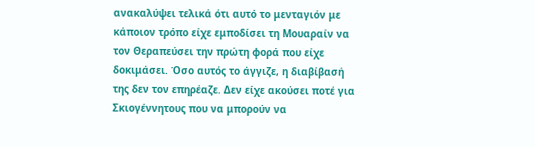ανακαλύψει τελικά ότι αυτό το μενταγιόν με κάποιον τρόπο είχε εμποδίσει τη Μουαραίν να τον Θεραπεύσει την πρώτη φορά που είχε δοκιμάσει. Όσο αυτός το άγγιζε, η διαβίβασή της δεν τον επηρέαζε. Δεν είχε ακούσει ποτέ για Σκιογέννητους που να μπορούν να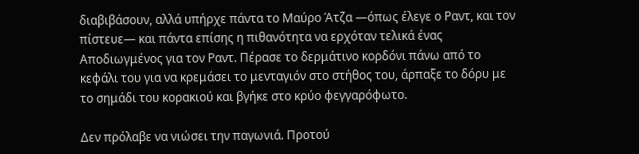διαβιβάσουν, αλλά υπήρχε πάντα το Μαύρο Άτζα —όπως έλεγε ο Ραντ, και τον πίστευε― και πάντα επίσης η πιθανότητα να ερχόταν τελικά ένας Αποδιωγμένος για τον Ραντ. Πέρασε το δερμάτινο κορδόνι πάνω από το κεφάλι του για να κρεμάσει το μενταγιόν στο στήθος του, άρπαξε το δόρυ με το σημάδι του κορακιού και βγήκε στο κρύο φεγγαρόφωτο.

Δεν πρόλαβε να νιώσει την παγωνιά. Προτού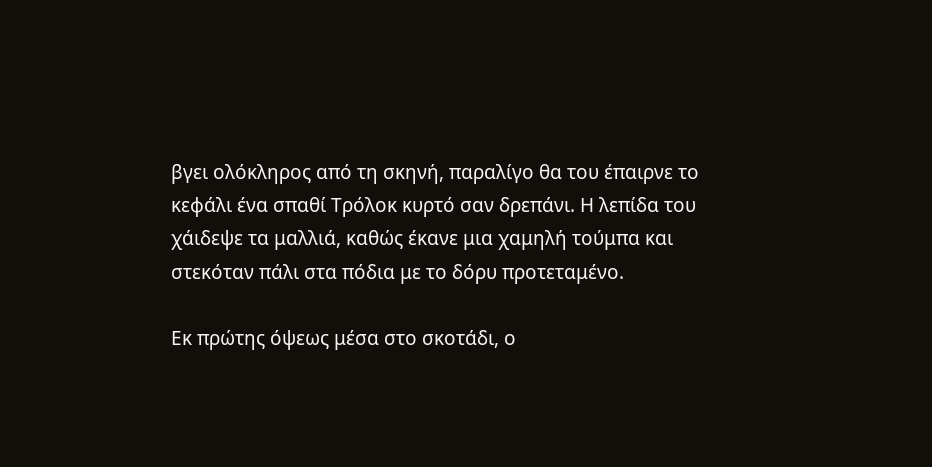βγει ολόκληρος από τη σκηνή, παραλίγο θα του έπαιρνε το κεφάλι ένα σπαθί Τρόλοκ κυρτό σαν δρεπάνι. Η λεπίδα του χάιδεψε τα μαλλιά, καθώς έκανε μια χαμηλή τούμπα και στεκόταν πάλι στα πόδια με το δόρυ προτεταμένο.

Εκ πρώτης όψεως μέσα στο σκοτάδι, ο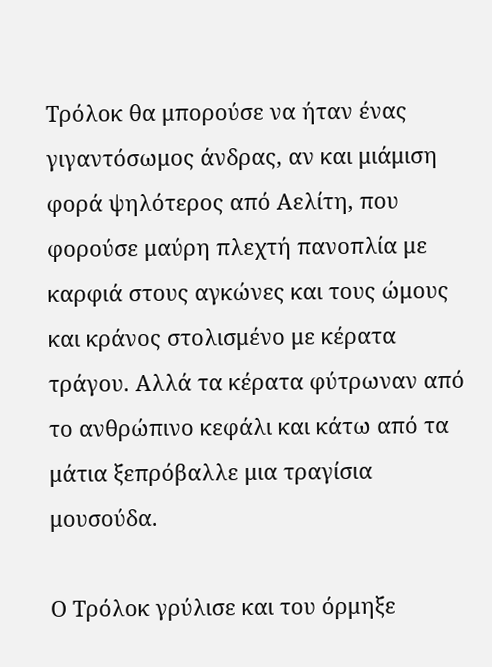Τρόλοκ θα μπορούσε να ήταν ένας γιγαντόσωμος άνδρας, αν και μιάμιση φορά ψηλότερος από Αελίτη, που φορούσε μαύρη πλεχτή πανοπλία με καρφιά στους αγκώνες και τους ώμους και κράνος στολισμένο με κέρατα τράγου. Αλλά τα κέρατα φύτρωναν από το ανθρώπινο κεφάλι και κάτω από τα μάτια ξεπρόβαλλε μια τραγίσια μουσούδα.

Ο Τρόλοκ γρύλισε και του όρμηξε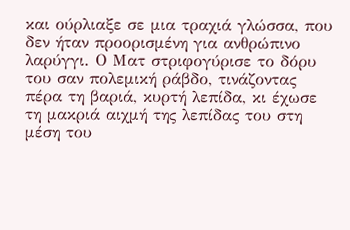και ούρλιαξε σε μια τραχιά γλώσσα, που δεν ήταν προορισμένη για ανθρώπινο λαρύγγι. Ο Ματ στριφογύρισε το δόρυ του σαν πολεμική ράβδο, τινάζοντας πέρα τη βαριά, κυρτή λεπίδα, κι έχωσε τη μακριά αιχμή της λεπίδας του στη μέση του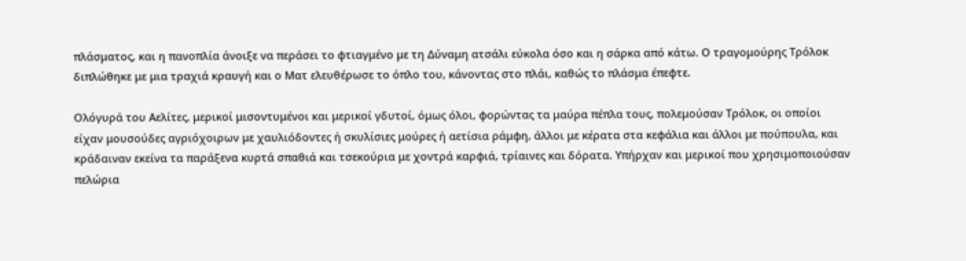πλάσματος, και η πανοπλία άνοιξε να περάσει το φτιαγμένο με τη Δύναμη ατσάλι εύκολα όσο και η σάρκα από κάτω. Ο τραγομούρης Τρόλοκ διπλώθηκε με μια τραχιά κραυγή και ο Ματ ελευθέρωσε το όπλο του, κάνοντας στο πλάι, καθώς το πλάσμα έπεφτε.

Ολόγυρά του Αελίτες, μερικοί μισοντυμένοι και μερικοί γδυτοί, όμως όλοι, φορώντας τα μαύρα πέπλα τους, πολεμούσαν Τρόλοκ, οι οποίοι είχαν μουσούδες αγριόχοιρων με χαυλιόδοντες ή σκυλίσιες μούρες ή αετίσια ράμφη, άλλοι με κέρατα στα κεφάλια και άλλοι με πούπουλα, και κράδαιναν εκείνα τα παράξενα κυρτά σπαθιά και τσεκούρια με χοντρά καρφιά, τρίαινες και δόρατα. Υπήρχαν και μερικοί που χρησιμοποιούσαν πελώρια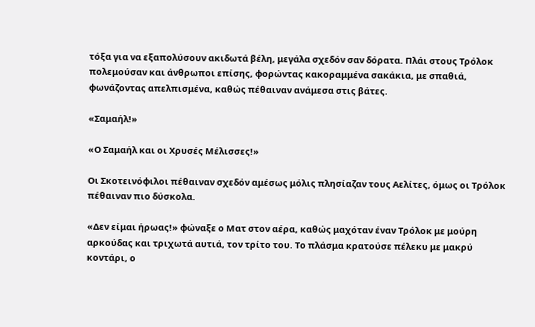τόξα για να εξαπολύσουν ακιδωτά βέλη, μεγάλα σχεδόν σαν δόρατα. Πλάι στους Τρόλοκ πολεμούσαν και άνθρωποι επίσης, φορώντας κακοραμμένα σακάκια, με σπαθιά, φωνάζοντας απελπισμένα, καθώς πέθαιναν ανάμεσα στις βάτες.

«Σαμαήλ!»

«Ο Σαμαήλ και οι Χρυσές Μέλισσες!»

Οι Σκοτεινόφιλοι πέθαιναν σχεδόν αμέσως μόλις πλησίαζαν τους Αελίτες, όμως οι Τρόλοκ πέθαιναν πιο δύσκολα.

«Δεν είμαι ήρωας!» φώναξε ο Ματ στον αέρα, καθώς μαχόταν έναν Τρόλοκ με μούρη αρκούδας και τριχωτά αυτιά, τον τρίτο του. Το πλάσμα κρατούσε πέλεκυ με μακρύ κοντάρι, ο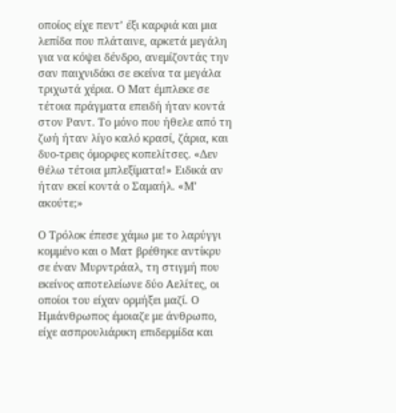οποίος είχε πεντ’ έξι καρφιά και μια λεπίδα που πλάταινε, αρκετά μεγάλη για να κόψει δένδρο, ανεμίζοντάς την σαν παιχνιδάκι σε εκείνα τα μεγάλα τριχωτά χέρια. Ο Ματ έμπλεκε σε τέτοια πράγματα επειδή ήταν κοντά στον Ραντ. Το μόνο που ήθελε από τη ζωή ήταν λίγο καλό κρασί, ζάρια, και δυο-τρεις όμορφες κοπελίτσες. «Δεν θέλω τέτοια μπλεξίματα!» Ειδικά αν ήταν εκεί κοντά ο Σαμαήλ. «Μ’ ακούτε;»

Ο Τρόλοκ έπεσε χάμω με το λαρύγγι κομμένο και ο Ματ βρέθηκε αντίκρυ σε έναν Μυρντράαλ, τη στιγμή που εκείνος αποτελείωνε δύο Αελίτες, οι οποίοι του είχαν ορμήξει μαζί. Ο Ημιάνθρωπος έμοιαζε με άνθρωπο, είχε ασπρουλιάρικη επιδερμίδα και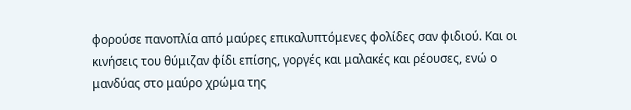φορούσε πανοπλία από μαύρες επικαλυπτόμενες φολίδες σαν φιδιού. Και οι κινήσεις του θύμιζαν φίδι επίσης, γοργές και μαλακές και ρέουσες, ενώ ο μανδύας στο μαύρο χρώμα της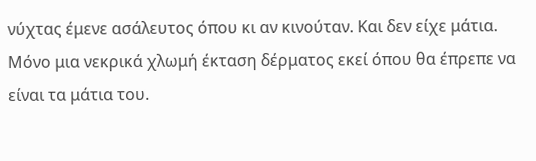νύχτας έμενε ασάλευτος όπου κι αν κινούταν. Και δεν είχε μάτια. Μόνο μια νεκρικά χλωμή έκταση δέρματος εκεί όπου θα έπρεπε να είναι τα μάτια του.